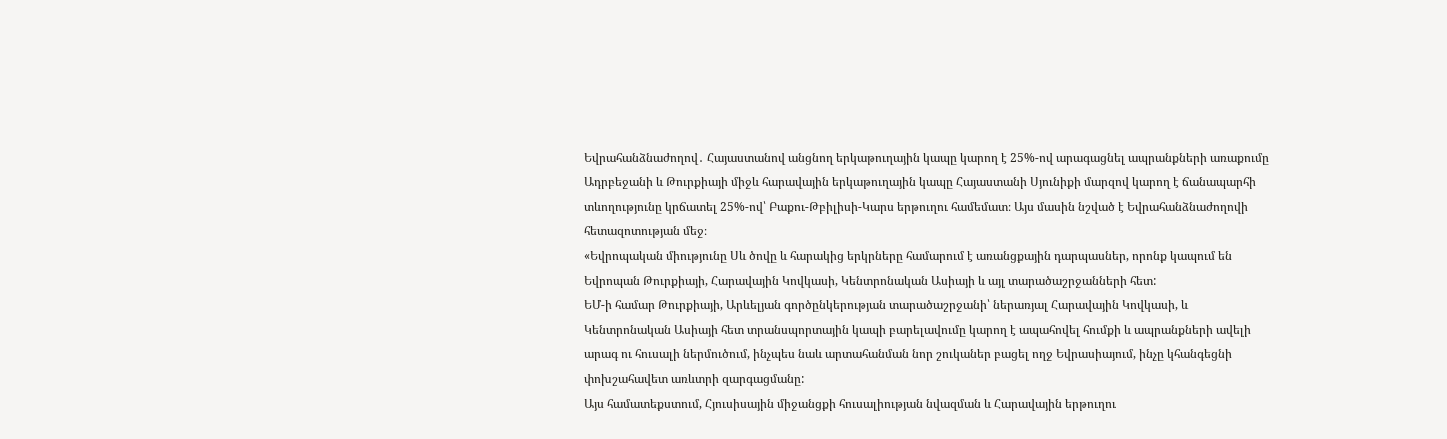Եվրահանձնաժողով․ Հայաստանով անցնող երկաթուղային կապը կարող է 25%-ով արագացնել ապրանքների առաքումը
Ադրբեջանի և Թուրքիայի միջև հարավային երկաթուղային կապը Հայաստանի Սյունիքի մարզով կարող է ճանապարհի տևողությունը կրճատել 25%-ով՝ Բաքու-Թբիլիսի-Կարս երթուղու համեմատ։ Այս մասին նշված է Եվրահանձնաժողովի հետազոտության մեջ։
«Եվրոպական միությունը Սև ծովը և հարակից երկրները համարում է առանցքային դարպասներ, որոնք կապում են Եվրոպան Թուրքիայի, Հարավային Կովկասի, Կենտրոնական Ասիայի և այլ տարածաշրջանների հետ:
ԵՄ-ի համար Թուրքիայի, Արևելյան գործընկերության տարածաշրջանի՝ ներառյալ Հարավային Կովկասի, և Կենտրոնական Ասիայի հետ տրանսպորտային կապի բարելավումը կարող է ապահովել հումքի և ապրանքների ավելի արագ ու հուսալի ներմուծում, ինչպես նաև արտահանման նոր շուկաներ բացել ողջ Եվրասիայում, ինչը կհանգեցնի փոխշահավետ առևտրի զարգացմանը:
Այս համատեքստում, Հյուսիսային միջանցքի հուսալիության նվազման և Հարավային երթուղու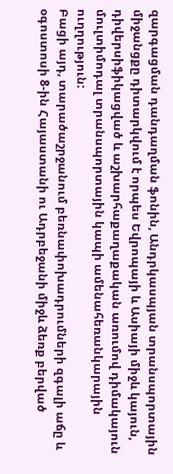զարգացման դանդաղման ֆոնին, Անդրկասպյան տրանսպորտային միջանցքը դիտարկվում է որպես Եվրոպայի և Ասիայի միջև կայուն, դիվերսիֆիկացված և աշխարհաքաղաքական առումով դիմակայուն մուլտիմոդալ տրանսպորտային կապի ամենահեռանկարային ուղղություն:
Բացի այդ, տարածաշրջանում բեռնափոխադրումների զգալի աճը և օգոստոսի 8-ին Հայաստանի ու Ադրբեջանի միջև ձեռք բերված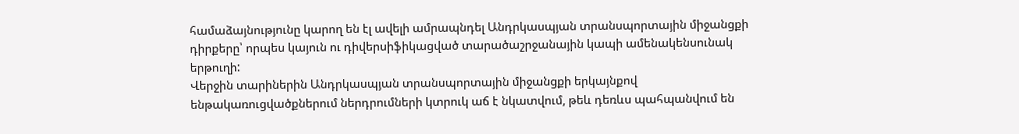համաձայնությունը կարող են էլ ավելի ամրապնդել Անդրկասպյան տրանսպորտային միջանցքի դիրքերը՝ որպես կայուն ու դիվերսիֆիկացված տարածաշրջանային կապի ամենակենսունակ երթուղի:
Վերջին տարիներին Անդրկասպյան տրանսպորտային միջանցքի երկայնքով ենթակառուցվածքներում ներդրումների կտրուկ աճ է նկատվում, թեև դեռևս պահպանվում են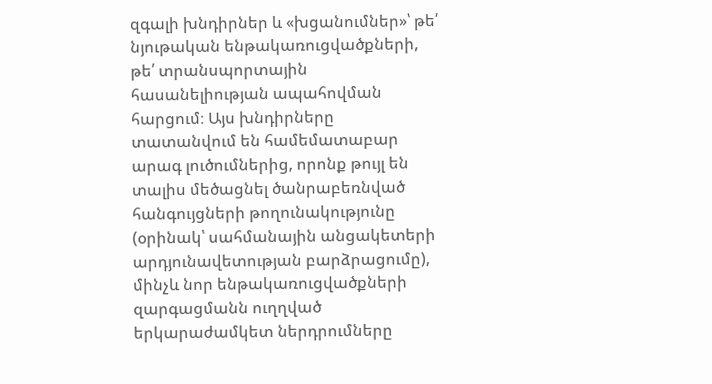զգալի խնդիրներ և «խցանումներ»՝ թե՛ նյութական ենթակառուցվածքների, թե՛ տրանսպորտային հասանելիության ապահովման հարցում։ Այս խնդիրները տատանվում են համեմատաբար արագ լուծումներից, որոնք թույլ են տալիս մեծացնել ծանրաբեռնված հանգույցների թողունակությունը (օրինակ՝ սահմանային անցակետերի արդյունավետության բարձրացումը), մինչև նոր ենթակառուցվածքների զարգացմանն ուղղված երկարաժամկետ ներդրումները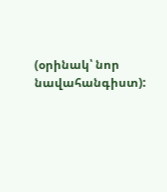(օրինակ՝ նոր նավահանգիստ):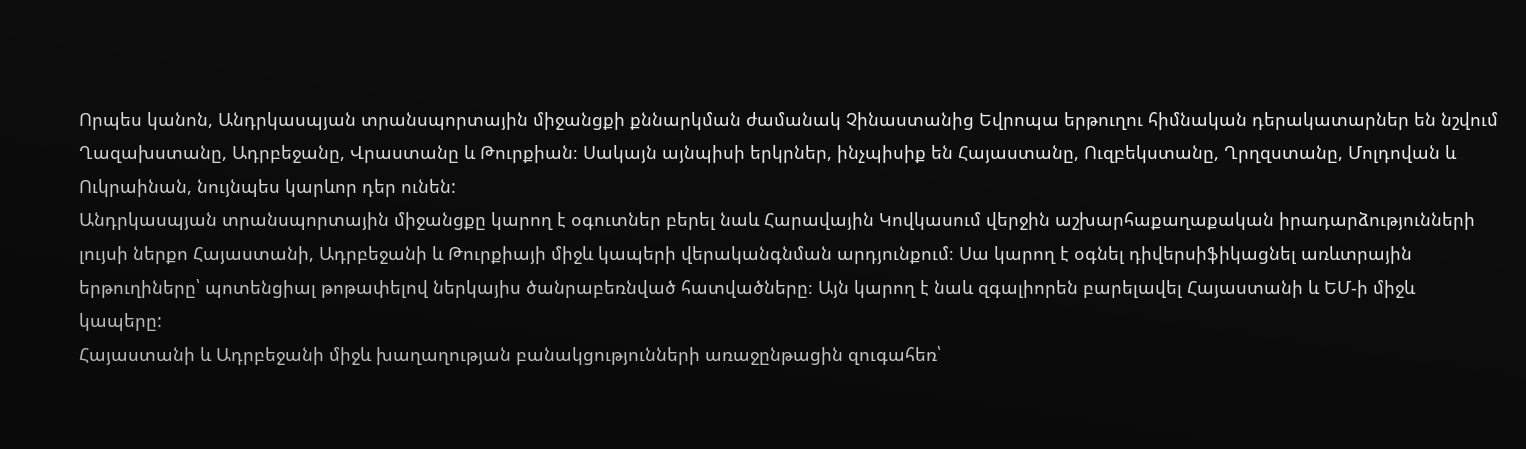Որպես կանոն, Անդրկասպյան տրանսպորտային միջանցքի քննարկման ժամանակ Չինաստանից Եվրոպա երթուղու հիմնական դերակատարներ են նշվում Ղազախստանը, Ադրբեջանը, Վրաստանը և Թուրքիան։ Սակայն այնպիսի երկրներ, ինչպիսիք են Հայաստանը, Ուզբեկստանը, Ղրղզստանը, Մոլդովան և Ուկրաինան, նույնպես կարևոր դեր ունեն:
Անդրկասպյան տրանսպորտային միջանցքը կարող է օգուտներ բերել նաև Հարավային Կովկասում վերջին աշխարհաքաղաքական իրադարձությունների լույսի ներքո Հայաստանի, Ադրբեջանի և Թուրքիայի միջև կապերի վերականգնման արդյունքում։ Սա կարող է օգնել դիվերսիֆիկացնել առևտրային երթուղիները՝ պոտենցիալ թոթափելով ներկայիս ծանրաբեռնված հատվածները։ Այն կարող է նաև զգալիորեն բարելավել Հայաստանի և ԵՄ-ի միջև կապերը:
Հայաստանի և Ադրբեջանի միջև խաղաղության բանակցությունների առաջընթացին զուգահեռ՝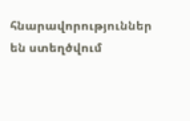հնարավորություններ են ստեղծվում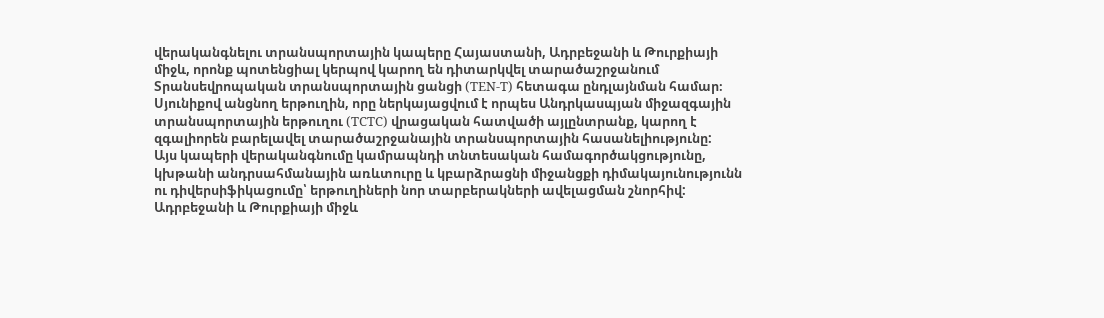վերականգնելու տրանսպորտային կապերը Հայաստանի, Ադրբեջանի և Թուրքիայի միջև, որոնք պոտենցիալ կերպով կարող են դիտարկվել տարածաշրջանում Տրանսեվրոպական տրանսպորտային ցանցի (TEN-T) հետագա ընդլայնման համար։ Սյունիքով անցնող երթուղին, որը ներկայացվում է որպես Անդրկասպյան միջազգային տրանսպորտային երթուղու (TCTC) վրացական հատվածի այլընտրանք, կարող է զգալիորեն բարելավել տարածաշրջանային տրանսպորտային հասանելիությունը:
Այս կապերի վերականգնումը կամրապնդի տնտեսական համագործակցությունը, կխթանի անդրսահմանային առևտուրը և կբարձրացնի միջանցքի դիմակայունությունն ու դիվերսիֆիկացումը՝ երթուղիների նոր տարբերակների ավելացման շնորհիվ:
Ադրբեջանի և Թուրքիայի միջև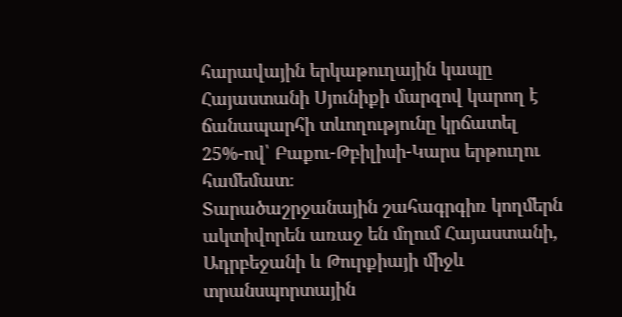հարավային երկաթուղային կապը Հայաստանի Սյունիքի մարզով կարող է ճանապարհի տևողությունը կրճատել 25%-ով՝ Բաքու-Թբիլիսի-Կարս երթուղու համեմատ։
Տարածաշրջանային շահագրգիռ կողմերն ակտիվորեն առաջ են մղում Հայաստանի, Ադրբեջանի և Թուրքիայի միջև տրանսպորտային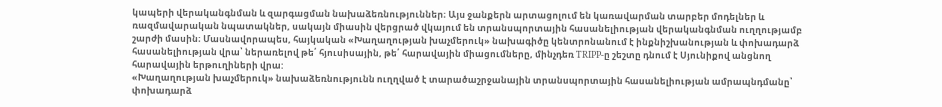կապերի վերականգնման և զարգացման նախաձեռնություններ։ Այս ջանքերն արտացոլում են կառավարման տարբեր մոդելներ և ռազմավարական նպատակներ, սակայն միասին վերցրած վկայում են տրանսպորտային հասանելիության վերականգնման ուղղությամբ շարժի մասին։ Մասնավորապես, հայկական «Խաղաղության խաչմերուկ» նախագիծը կենտրոնանում է ինքնիշխանության և փոխադարձ հասանելիության վրա՝ ներառելով թե՛ հյուսիսային, թե՛ հարավային միացումները, մինչդեռ TRIPP-ը շեշտը դնում է Սյունիքով անցնող հարավային երթուղիների վրա:
«Խաղաղության խաչմերուկ» նախաձեռնությունն ուղղված է տարածաշրջանային տրանսպորտային հասանելիության ամրապնդմանը՝ փոխադարձ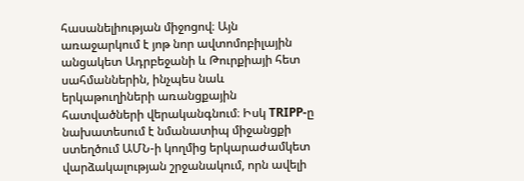հասանելիության միջոցով։ Այն առաջարկում է յոթ նոր ավտոմոբիլային անցակետ Ադրբեջանի և Թուրքիայի հետ սահմաններին, ինչպես նաև երկաթուղիների առանցքային հատվածների վերականգնում։ Իսկ TRIPP-ը նախատեսում է նմանատիպ միջանցքի ստեղծում ԱՄՆ-ի կողմից երկարաժամկետ վարձակալության շրջանակում, որն ավելի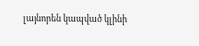լայնորեն կապված կլինի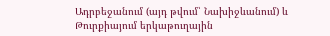Ադրբեջանում (այդ թվում՝ Նախիջևանում) և Թուրքիայում երկաթուղային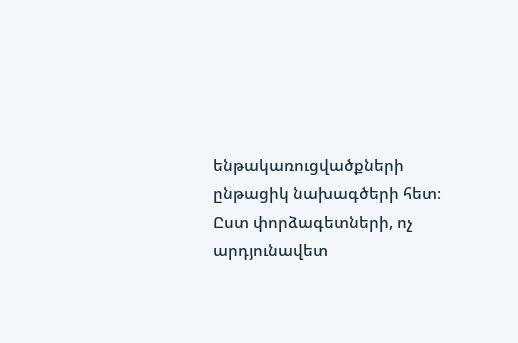ենթակառուցվածքների ընթացիկ նախագծերի հետ։
Ըստ փորձագետների, ոչ արդյունավետ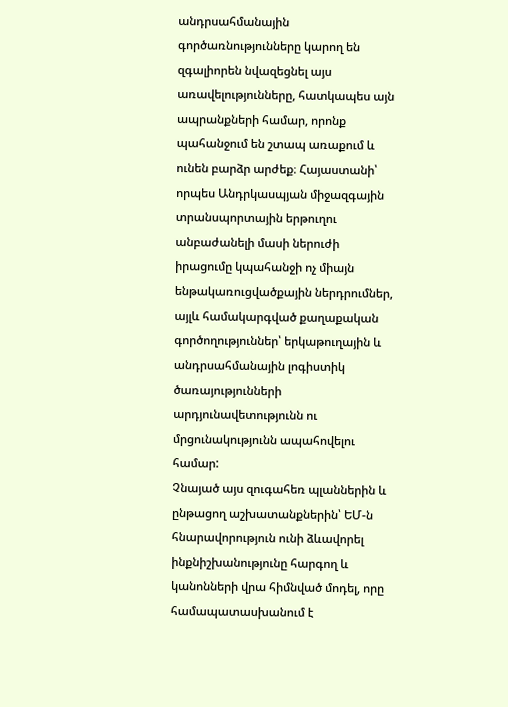անդրսահմանային գործառնությունները կարող են զգալիորեն նվազեցնել այս առավելությունները, հատկապես այն ապրանքների համար, որոնք պահանջում են շտապ առաքում և ունեն բարձր արժեք։ Հայաստանի՝ որպես Անդրկասպյան միջազգային տրանսպորտային երթուղու անբաժանելի մասի ներուժի իրացումը կպահանջի ոչ միայն ենթակառուցվածքային ներդրումներ, այլև համակարգված քաղաքական գործողություններ՝ երկաթուղային և անդրսահմանային լոգիստիկ ծառայությունների արդյունավետությունն ու մրցունակությունն ապահովելու համար:
Չնայած այս զուգահեռ պլաններին և ընթացող աշխատանքներին՝ ԵՄ-ն հնարավորություն ունի ձևավորել ինքնիշխանությունը հարգող և կանոնների վրա հիմնված մոդել, որը համապատասխանում է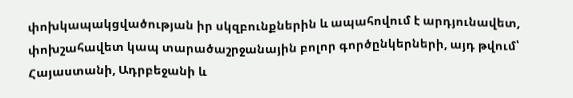փոխկապակցվածության իր սկզբունքներին և ապահովում է արդյունավետ, փոխշահավետ կապ տարածաշրջանային բոլոր գործընկերների, այդ թվում՝ Հայաստանի, Ադրբեջանի և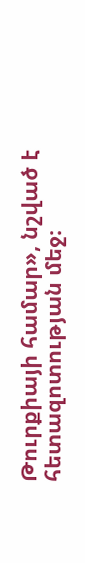Թուրքիայի համար», նշված է հետազոտության մեջ։